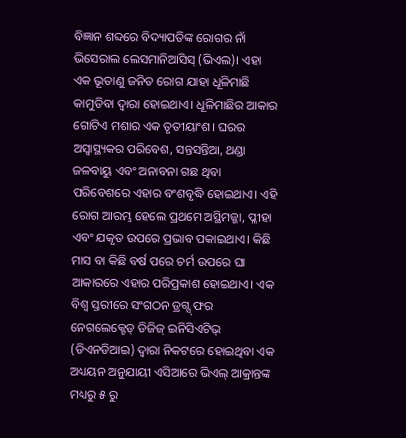ବିଜ୍ଞାନ ଶବ୍ଦରେ ବିଦ୍ୟାପତିଙ୍କ ରୋଗର ନାଁ ଭିସେରାଲ ଲେସମାନିଆସିସ୍ (ଭିଏଲ)। ଏହା ଏକ ଭୂତାଣୁ ଜନିତ ରୋଗ ଯାହା ଧୂଳିମାଛି କାମୁଡିବା ଦ୍ୱାରା ହୋଇଥାଏ। ଧୂଳିମାଛିର ଆକାର ଗୋଟିଏ ମଶାର ଏକ ତୃତୀୟାଂଶ। ଘରର ଅସ୍ୱାସ୍ଥ୍ୟକର ପରିବେଶ, ସନ୍ତସନ୍ତିଆ, ଥଣ୍ଡା ଜଳବାୟୁ ଏବଂ ଅନାବନା ଗଛ ଥିବା ପରିବେଶରେ ଏହାର ବଂଶବୃଦ୍ଧି ହୋଇଥାଏ। ଏହି ରୋଗ ଆରମ୍ଭ ହେଲେ ପ୍ରଥମେ ଅସ୍ଥିମଜ୍ଜା, ପ୍ଳୀହା ଏବଂ ଯକୃତ ଉପରେ ପ୍ରଭାବ ପକାଇଥାଏ। କିଛି ମାସ ବା କିଛି ବର୍ଷ ପରେ ଚର୍ମ ଉପରେ ଘା ଆକାରରେ ଏହାର ପରିପ୍ରକାଶ ହୋଇଥାଏ। ଏକ ବିଶ୍ୱ ସ୍ତରୀରେ ସଂଗଠନ ଡ୍ରଗ୍ସ୍ ଫର ନେଗଲେକ୍ଟେଡ୍ ଡିଜିଜ୍ ଇନିସିଏଟିଭ୍ (ଡିଏନଡିଆଇ) ଦ୍ୱାରା ନିକଟରେ ହୋଇଥିବା ଏକ ଅଧ୍ୟୟନ ଅନୁଯାୟୀ ଏସିଆରେ ଭିଏଲ୍ ଆକ୍ରାନ୍ତଙ୍କ ମଧ୍ୟରୁ ୫ ରୁ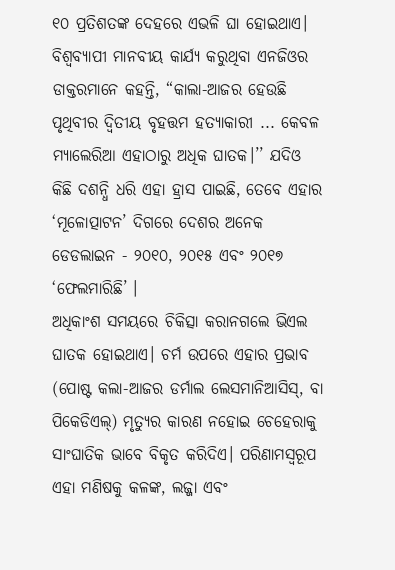୧୦ ପ୍ରତିଶତଙ୍କ ଦେହରେ ଏଭଳି ଘା ହୋଇଥାଏ।
ବିଶ୍ୱବ୍ୟାପୀ ମାନବୀୟ କାର୍ଯ୍ୟ କରୁଥିବା ଏନଜିଓର ଡାକ୍ତରମାନେ କହନ୍ତି, “କାଲା-ଆଜର ହେଉଛି ପୃଥିବୀର ଦ୍ୱିତୀୟ ବୃହତ୍ତମ ହତ୍ୟାକାରୀ ... କେବଳ ମ୍ୟାଲେରିଆ ଏହାଠାରୁ ଅଧିକ ଘାତକ।’’ ଯଦିଓ କିଛି ଦଶନ୍ଧି ଧରି ଏହା ହ୍ରାସ ପାଇଛି, ତେବେ ଏହାର ‘ମୂଳୋତ୍ପାଟନ’ ଦିଗରେ ଦେଶର ଅନେକ ଡେଡଲାଇନ - ୨୦୧୦, ୨୦୧୫ ଏବଂ ୨୦୧୭ ‘ଫେଲମାରିଛି’ ।
ଅଧିକାଂଶ ସମୟରେ ଚିକିତ୍ସା କରାନଗଲେ ଭିଏଲ ଘାତକ ହୋଇଥାଏ। ଚର୍ମ ଉପରେ ଏହାର ପ୍ରଭାବ (ପୋଷ୍ଟ କଲା-ଆଜର ଡର୍ମାଲ ଲେସମାନିଆସିସ୍, ବା ପିକେଡିଏଲ୍) ମୃତ୍ୟୁର କାରଣ ନହୋଇ ଚେହେରାକୁ ସାଂଘାତିକ ଭାବେ ବିକୃତ କରିଦିଏ। ପରିଣାମସ୍ୱରୂପ ଏହା ମଣିଷକୁ କଳଙ୍କ, ଲଜ୍ଜା ଏବଂ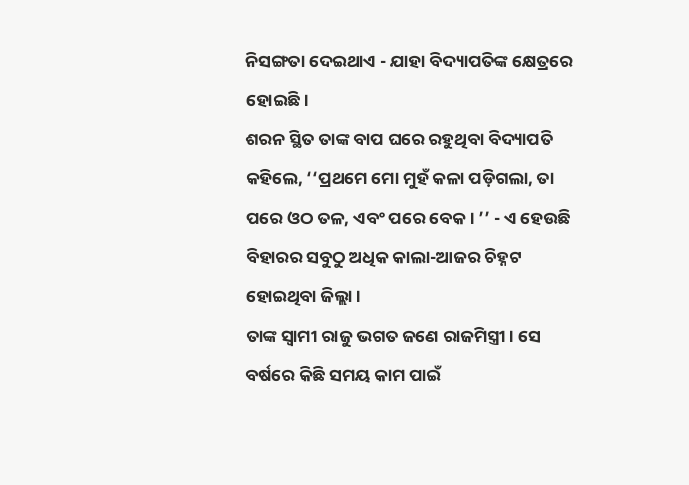ନିସଙ୍ଗତା ଦେଇଥାଏ - ଯାହା ବିଦ୍ୟାପତିଙ୍କ କ୍ଷେତ୍ରରେ ହୋଇଛି।
ଶରନ ସ୍ଥିତ ତାଙ୍କ ବାପ ଘରେ ରହୁଥିବା ବିଦ୍ୟାପତି କହିଲେ, ‘‘ପ୍ରଥମେ ମୋ ମୁହଁ କଳା ପଡ଼ିଗଲା, ତା ପରେ ଓଠ ତଳ, ଏବଂ ପରେ ବେକ। ’’ - ଏ ହେଉଛି ବିହାରର ସବୁଠୁ ଅଧିକ କାଲା-ଆଜର ଚିହ୍ନଟ ହୋଇଥିବା ଜିଲ୍ଲା।
ତାଙ୍କ ସ୍ୱାମୀ ରାଜୁ ଭଗତ ଜଣେ ରାଜମିସ୍ତ୍ରୀ। ସେ ବର୍ଷରେ କିଛି ସମୟ କାମ ପାଇଁ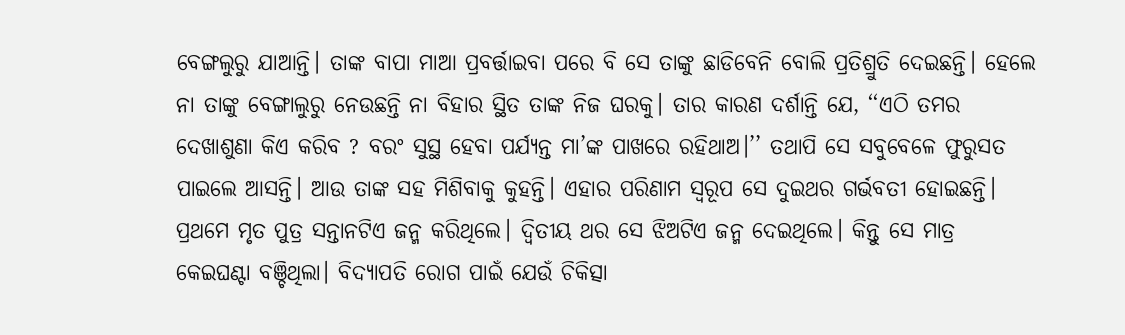ବେଙ୍ଗଲୁରୁ ଯାଆନ୍ତି। ତାଙ୍କ ବାପା ମାଆ ପ୍ରବର୍ତ୍ତାଇବା ପରେ ବି ସେ ତାଙ୍କୁ ଛାଡିବେନି ବୋଲି ପ୍ରତିଶ୍ରୁତି ଦେଇଛନ୍ତି। ହେଲେ ନା ତାଙ୍କୁ ବେଙ୍ଗାଲୁରୁ ନେଉଛନ୍ତି ନା ବିହାର ସ୍ଥିତ ତାଙ୍କ ନିଜ ଘରକୁ। ତାର କାରଣ ଦର୍ଶାନ୍ତି ଯେ, ‘‘ଏଠି ତମର ଦେଖାଶୁଣା କିଏ କରିବ ? ବରଂ ସୁସ୍ଥ ହେବା ପର୍ଯ୍ୟନ୍ତ ମା’ଙ୍କ ପାଖରେ ରହିଥାଅ।’’ ତଥାପି ସେ ସବୁବେଳେ ଫୁରୁସତ ପାଇଲେ ଆସନ୍ତି। ଆଉ ତାଙ୍କ ସହ ମିଶିବାକୁ କୁହନ୍ତି। ଏହାର ପରିଣାମ ସ୍ୱରୂପ ସେ ଦୁଇଥର ଗର୍ଭବତୀ ହୋଇଛନ୍ତି। ପ୍ରଥମେ ମୃତ ପୁତ୍ର ସନ୍ତାନଟିଏ ଜନ୍ମ କରିଥିଲେ। ଦ୍ୱିତୀୟ ଥର ସେ ଝିଅଟିଏ ଜନ୍ମ ଦେଇଥିଲେ। କିନ୍ତୁ ସେ ମାତ୍ର କେଇଘଣ୍ଟା ବଞ୍ଚିଥିଲା। ବିଦ୍ୟାପତି ରୋଗ ପାଇଁ ଯେଉଁ ଚିକିତ୍ସା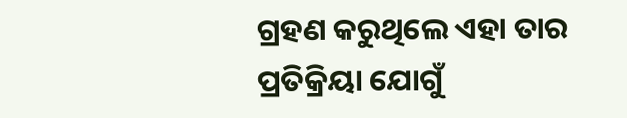ଗ୍ରହଣ କରୁଥିଲେ ଏହା ତାର ପ୍ରତିକ୍ରିୟା ଯୋଗୁଁ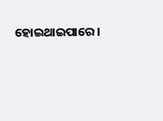ହୋଇଥାଇପାରେ।